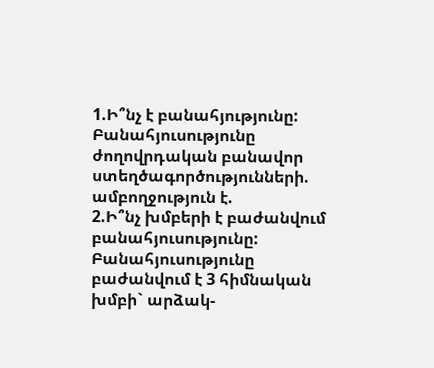1.Ի՞նչ է բանահյությունը:
Բանահյուսությունը ժողովրդական բանավոր ստեղծագործությունների. ամբողջություն է.
2.Ի՞նչ խմբերի է բաժանվում բանահյուսությունը:
Բանահյուսությունը բաժանվում է 3 հիմնական խմբի` արձակ-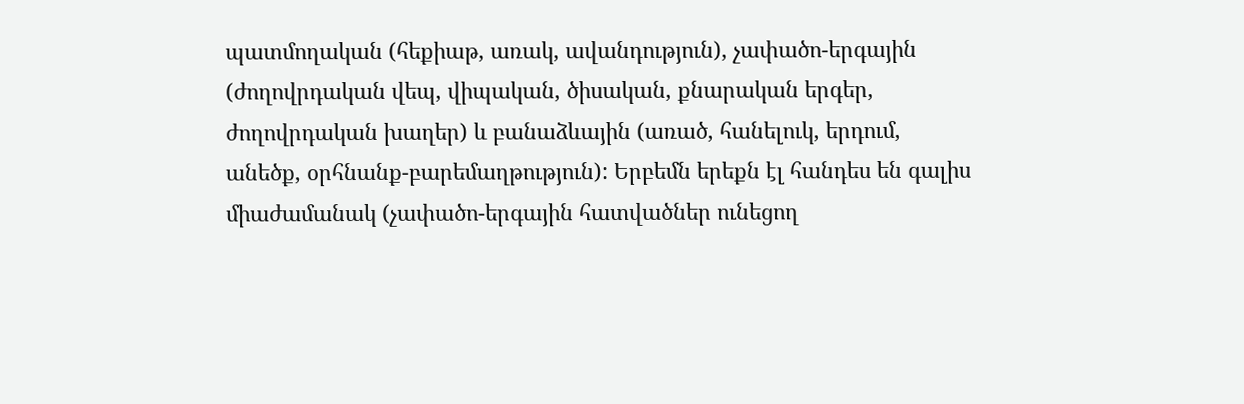պատմողական (հեքիաթ, առակ, ավանդություն), չափածո-երգային (ժողովրդական վեպ, վիպական, ծիսական, քնարական երգեր, ժողովրդական խաղեր) և բանաձևային (առած, հանելուկ, երդում, անեծք, օրհնանք-բարեմաղթություն): Երբեմն երեքն էլ հանդես են գալիս միաժամանակ (չափածո-երգային հատվածներ ունեցող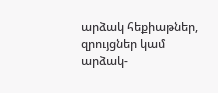արձակ հեքիաթներ, զրույցներ կամ արձակ-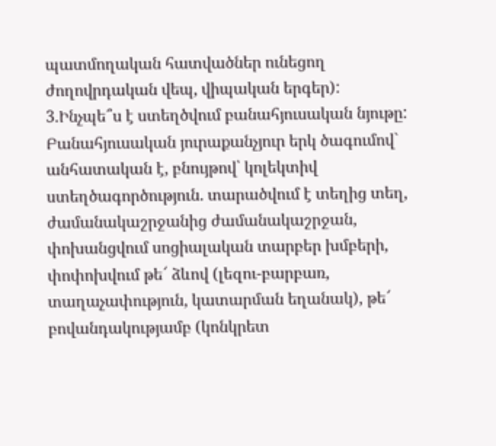պատմողական հատվածներ ունեցող ժողովրդական վեպ, վիպական երգեր):
3.Ինչպե՞ս է ստեղծվում բանահյուսական նյութը:
Բանահյուսական յուրաքանչյուր երկ ծագումով` անհատական է, բնույթով՝ կոլեկտիվ ստեղծագործություն. տարածվում է տեղից տեղ, ժամանակաշրջանից ժամանակաշրջան, փոխանցվում սոցիալական տարբեր խմբերի, փոփոխվում թե՜ ձևով (լեզու-բարբառ, տաղաչափություն, կատարման եղանակ), թե՜ բովանդակությամբ (կոնկրետ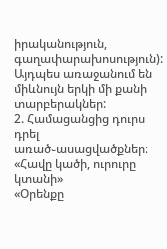իրականություն, գաղափարախոսություն): Այդպես առաջանում են միևնույն երկի մի քանի տարբերակներ:
2. Համացանցից դուրս դրել առած֊ասացվածքներ։
«Հավը կածի, ուրուրը կտանի»
«Օրենքը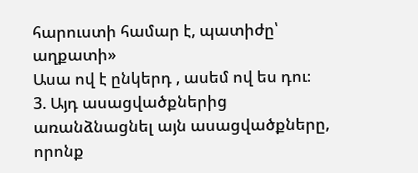հարուստի համար է, պատիժը՝ աղքատի»
Ասա ով է ընկերդ , ասեմ ով ես դու։
3. Այդ ասացվածքներից առանձնացնել այն ասացվածքները, որոնք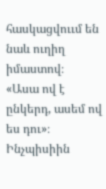հասկացվոււմ են նաև ուղիղ իմաստով։
«Ասա ով է ընկերդ, ասեմ ով ես դու»։
Ինչպիսիին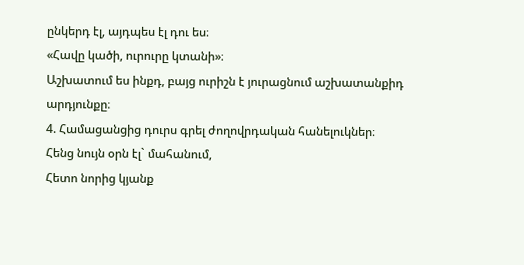ընկերդ էլ, այդպես էլ դու ես։
«Հավը կածի, ուրուրը կտանի»։
Աշխատում ես ինքդ, բայց ուրիշն է յուրացնում աշխատանքիդ արդյունքը։
4. Համացանցից դուրս գրել ժողովրդական հանելուկներ։
Հենց նույն օրն էլ` մահանում,
Հետո նորից կյանք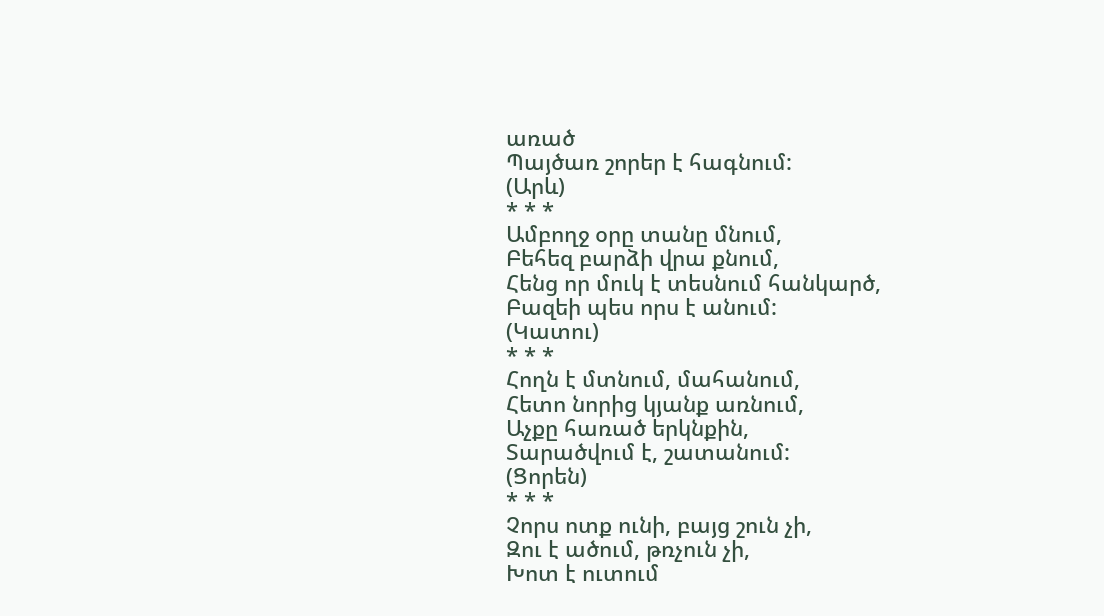առած
Պայծառ շորեր է հագնում:
(Արև)
* * *
Ամբողջ օրը տանը մնում,
Բեհեզ բարձի վրա քնում,
Հենց որ մուկ է տեսնում հանկարծ,
Բազեի պես որս է անում:
(Կատու)
* * *
Հողն է մտնում, մահանում,
Հետո նորից կյանք առնում,
Աչքը հառած երկնքին,
Տարածվում է, շատանում:
(Ցորեն)
* * *
Չորս ոտք ունի, բայց շուն չի,
Զու է ածում, թռչուն չի,
Խոտ է ուտում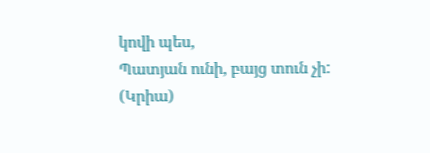կովի պես,
Պատյան ունի, բայց տուն չի:
(Կրիա)